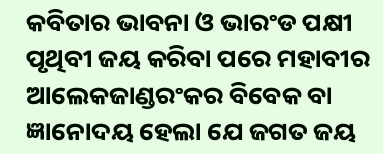କବିତାର ଭାବନା ଓ ଭାରଂଡ ପକ୍ଷୀ
ପୃଥିବୀ ଜୟ କରିବା ପରେ ମହାବୀର ଆଲେକଜାଣ୍ଡରଂକର ବିବେକ ବା ଜ୍ଞାନୋଦୟ ହେଲା ଯେ ଜଗତ ଜୟ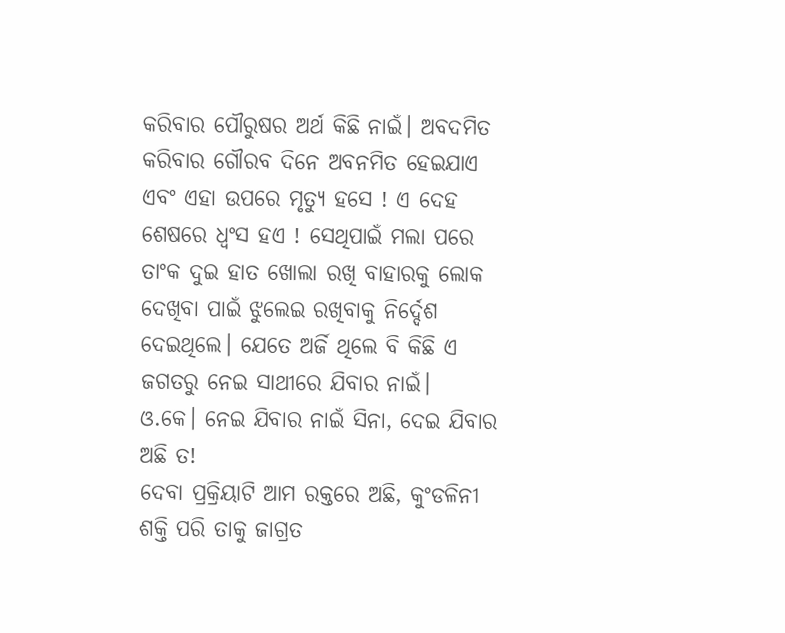କରିବାର ପୌରୁଷର ଅର୍ଥ କିଛି ନାଇଁ। ଅବଦମିତ କରିବାର ଗୌରବ ଦିନେ ଅବନମିତ ହେଇଯାଏ ଏବଂ ଏହା ଉପରେ ମୃତ୍ୟୁ ହସେ ! ଏ ଦେହ ଶେଷରେ ଧ୍ବଂସ ହଏ ! ସେଥିପାଇଁ ମଲା ପରେ ତାଂକ ଦୁଇ ହାତ ଖୋଲା ରଖି ବାହାରକୁ ଲୋକ ଦେଖିବା ପାଇଁ ଝୁଲେଇ ରଖିବାକୁ ନିର୍ଦ୍ଦେଶ ଦେଇଥିଲେ। ଯେତେ ଅର୍ଜି ଥିଲେ ବି କିଛି ଏ ଜଗତରୁ ନେଇ ସାଥୀରେ ଯିବାର ନାଇଁ।
ଓ.କେ। ନେଇ ଯିବାର ନାଇଁ ସିନା, ଦେଇ ଯିବାର ଅଛି ତ!
ଦେବା ପ୍ରକ୍ରିୟାଟି ଆମ ରକ୍ତରେ ଅଛି, କୁଂଡଳିନୀ ଶକ୍ତି ପରି ତାକୁ ଜାଗ୍ରତ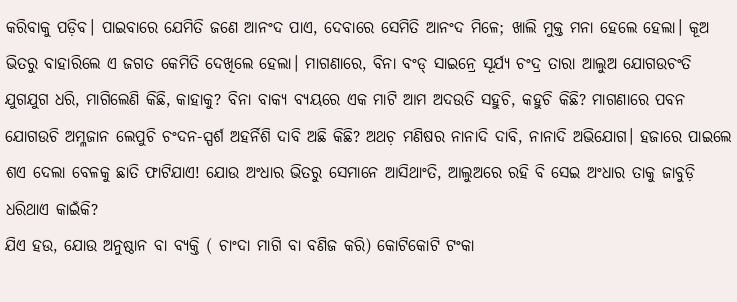କରିବାକୁ ପଡ଼ିବ। ପାଇବାରେ ଯେମିତି ଜଣେ ଆନଂଦ ପାଏ, ଦେବାରେ ସେମିତି ଆନଂଦ ମିଳେ; ଖାଲି ମୁକ୍ତ ମନା ହେଲେ ହେଲା। କୂଅ ଭିତରୁ ବାହାରିଲେ ଏ ଜଗତ କେମିତି ଦେଖିଲେ ହେଲା। ମାଗଣାରେ, ବିନା ବଂଡ୍ ସାଇନ୍ରେ ସୂର୍ଯ୍ୟ ଚଂଦ୍ର ତାରା ଆଲୁଅ ଯୋଗଉଚଂତି ଯୁଗଯୁଗ ଧରି, ମାଗିଲେଣି କିଛି, କାହାକୁ? ବିନା ବାକ୍ଯ ବ୍ୟୟରେ ଏକ ମାଟି ଆମ ଅଦଉତି ସହୁଚି, କହୁଚି କିଛି? ମାଗଣାରେ ପବନ ଯୋଗଉଚି ଅମ୍ଳଜାନ ଲେପୁଚି ଚଂଦନ-ସ୍ପର୍ଶ ଅହର୍ନିଶି ଦାବି ଅଛି କିଛି? ଅଥଚ଼ ମଣିଷର ନାନାଦି ଦାବି, ନାନାଦି ଅଭିଯୋଗ। ହଜାରେ ପାଇଲେ ଶଏ ଦେଲା ବେଳକୁ ଛାତି ଫାଟିଯାଏ! ଯୋଉ ଅଂଧାର ଭିତରୁ ସେମାନେ ଆସିଥାଂତି, ଆଲୁଅରେ ରହି ବି ସେଇ ଅଂଧାର ତାକୁ ଜାବୁଡ଼ି ଧରିଥାଏ କାଇଁକି?
ଯିଏ ହଉ, ଯୋଉ ଅନୁଷ୍ଠାନ ବା ବ୍ୟକ୍ତି ( ଚାଂଦା ମାଗି ବା ବଣିଜ କରି) କୋଟିକୋଟି ଟଂକା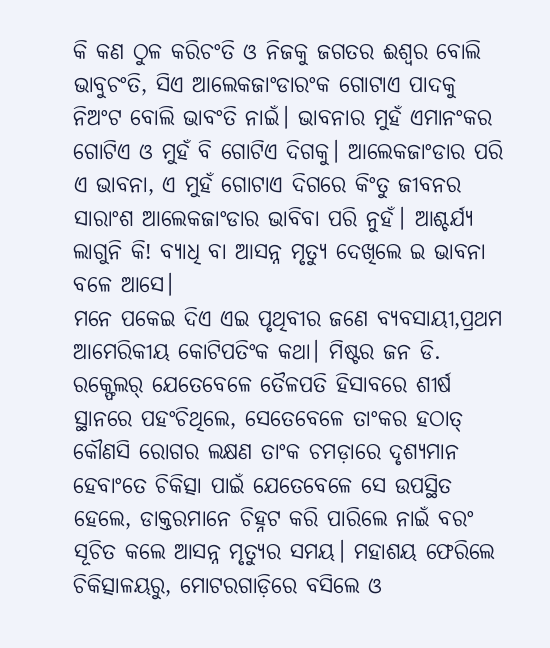କି କଣ ଠୁଳ କରିଚଂତି ଓ ନିଜକୁ ଜଗତର ଈଶ୍ବର ବୋଲି ଭାବୁଚଂତି, ସିଏ ଆଲେକଜାଂଡାରଂକ ଗୋଟାଏ ପାଦକୁ ନିଅଂଟ ବୋଲି ଭାବଂତି ନାଇଁ। ଭାବନାର ମୁହଁ ଏମାନଂକର ଗୋଟିଏ ଓ ମୁହଁ ବି ଗୋଟିଏ ଦିଗକୁ। ଆଲେକଜାଂଡାର ପରି ଏ ଭାବନା, ଏ ମୁହଁ ଗୋଟାଏ ଦିଗରେ କିଂତୁ ଜୀବନର ସାରାଂଶ ଆଲେକଜାଂଡାର ଭାବିବା ପରି ନୁହଁ। ଆଶ୍ଚର୍ଯ୍ୟ ଲାଗୁନି କି! ବ୍ୟାଧି ବା ଆସନ୍ନ ମୃତ୍ୟୁ ଦେଖିଲେ ଇ ଭାବନା ବଳେ ଆସେ।
ମନେ ପକେଇ ଦିଏ ଏଇ ପୃଥିବୀର ଜଣେ ବ୍ୟବସାୟୀ,ପ୍ରଥମ ଆମେରିକୀୟ କୋଟିପତିଂକ କଥା। ମିଷ୍ଟର ଜନ ଡି. ରକ୍ଫେଲର୍ ଯେତେବେଳେ ତୈଳପତି ହିସାବରେ ଶୀର୍ଷ ସ୍ଥାନରେ ପହଂଚିଥିଲେ, ସେତେବେଳେ ତାଂକର ହଠାତ୍ କୌଣସି ରୋଗର ଲକ୍ଷଣ ତାଂକ ଚମଡ଼ାରେ ଦୃଶ୍ୟମାନ ହେବାଂତେ ଚିକିତ୍ସା ପାଇଁ ଯେତେବେଳେ ସେ ଉପସ୍ଥିତ ହେଲେ, ଡାକ୍ତରମାନେ ଚିହ୍ନଟ କରି ପାରିଲେ ନାଇଁ ବରଂ ସୂଚିତ କଲେ ଆସନ୍ନ ମୃତ୍ୟୁର ସମୟ। ମହାଶୟ ଫେରିଲେ ଚିକିତ୍ସାଳୟରୁ, ମୋଟରଗାଡ଼ିରେ ବସିଲେ ଓ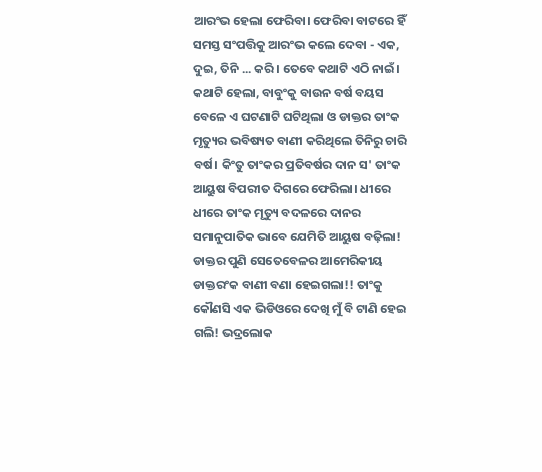ଆରଂଭ ହେଲା ଫେରିବା। ଫେରିବା ବାଟରେ ହିଁ ସମସ୍ତ ସଂପତ୍ତିକୁ ଆରଂଭ କଲେ ଦେବା - ଏକ, ଦୁଇ, ତିନି ... କରି। ତେବେ କଥାଟି ଏଠି ନାଇଁ। କଥାଟି ହେଲା, ବାବୁଂକୁ ବାଉନ ବର୍ଷ ବୟସ ବେଳେ ଏ ଘଟଣାଟି ଘଟିଥିଲା ଓ ଡାକ୍ତର ତାଂକ ମୃତ୍ୟୁର ଭବିଷ୍ୟତ ବାଣୀ କରିଥିଲେ ତିନିରୁ ଚାରି ବର୍ଷ। କିଂତୁ ତାଂକର ପ୍ରତିବର୍ଷର ଦାନ ସ' ତାଂକ ଆୟୁଷ ବିପରୀତ ଦିଗରେ ଫେରିଲା। ଧୀରେ ଧୀରେ ତାଂକ ମୃତ୍ୟୁ ବଦଳରେ ଦାନର ସମାନୁପାତିକ ଭାବେ ଯେମିତି ଆୟୁଷ ବଢ଼ିଲା! ଡାକ୍ତର ପୁଣି ସେତେବେଳର ଆମେରିକୀୟ ଡାକ୍ତରଂକ ବାଣୀ ବଣା ହେଇଗଲା!! ତାଂକୁ କୌଣସି ଏକ ଭିଡିଓରେ ଦେଖି ମୁଁ ବି ଟାଣି ହେଇ ଗଲି! ଭଦ୍ରଲୋକ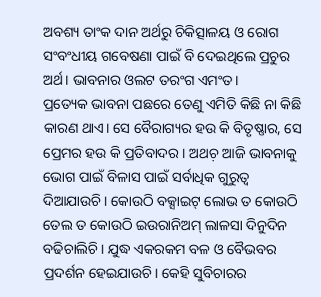ଅବଶ୍ୟ ତାଂକ ଦାନ ଅର୍ଥରୁ ଚିକିତ୍ସାଳୟ ଓ ରୋଗ ସଂବଂଧୀୟ ଗବେଷଣା ପାଇଁ ବି ଦେଇଥିଲେ ପ୍ରଚୁର ଅର୍ଥ। ଭାବନାର ଓଲଟ ତରଂଗ ଏମଂତ।
ପ୍ରତ୍ୟେକ ଭାବନା ପଛରେ ତେଣୁ ଏମିତି କିଛି ନା କିଛି କାରଣ ଥାଏ। ସେ ବୈରାଗ୍ୟର ହଉ କି ବିତୃଷ୍ଣାର, ସେ ପ୍ରେମର ହଉ କି ପ୍ରତିବାଦର। ଅଥଚ଼ ଆଜି ଭାବନାକୁ ଭୋଗ ପାଇଁ ବିଳାସ ପାଇଁ ସର୍ବାଧିକ ଗୁରୁତ୍ବ ଦିଆଯାଉଚି। କୋଉଠି ବକ୍ସାଇଟ୍ ଲୋଭ ତ କୋଉଠି ତେଲ ତ କୋଉଠି ଇଉରାନିଅମ୍ ଲାଳସା ଦିନୁଦିନ ବଢିଚାଲିଚି। ଯୁଦ୍ଧ ଏକରକମ ବଳ ଓ ବୈଭବର ପ୍ରଦର୍ଶନ ହେଇଯାଉଚି। କେହି ସୁବିଚାରର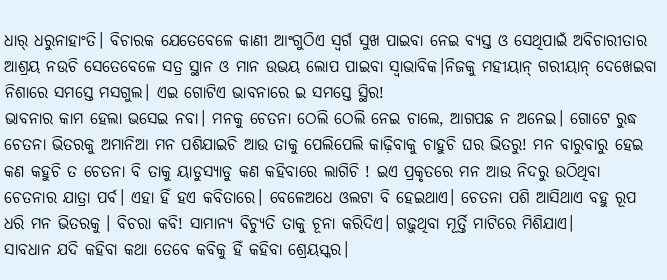ଧାର୍ ଧରୁନାହାଂତି। ବିଚାରକ ଯେତେବେଳେ କାଣୀ ଆଂଗୁଠିଏ ସ୍ବର୍ଗ ସୁଖ ପାଇବା ନେଇ ବ୍ୟସ୍ତ ଓ ସେଥିପାଇଁ ଅବିଚାରୀତାର ଆଶ୍ରୟ ନଉଚି ସେତେବେଳେ ସତ୍ର ସ୍ଥାନ ଓ ମାନ ଉଭୟ ଲୋପ ପାଇବା ସ୍ବାଭାବିକ।ନିଜକୁ ମହୀୟାନ୍ ଗରୀୟାନ୍ ଦେଖେଇବା ନିଶାରେ ସମସ୍ତେ ମସଗୁଲ। ଏଇ ଗୋଟିଏ ଭାବନାରେ ଇ ସମସ୍ତେ ସ୍ଥିର!
ଭାବନାର କାମ ହେଲା ଭସେଇ ନବା। ମନକୁ ଚେତନା ଠେଲି ଠେଲି ନେଇ ଚାଲେ, ଆଗପଛ ନ ଅନେଇ। ଗୋଟେ ରୁଦ୍ଧ ଚେତନା ଭିତରକୁ ଅମାନିଆ ମନ ପଶିଯାଇଚି ଆଉ ତାକୁ ପେଲିପେଲି କାଢ଼ିବାକୁ ଚାହୁଚି ଘର ଭିତରୁ! ମନ ବାରୁବାରୁ ହେଇ କଣ କହୁଚି ତ ଚେତନା ବି ତାକୁ ୟାଡୁସ୍ୟାଡୁ କଣ କହିବାରେ ଲାଗିଚି ! ଇଏ ପ୍ରକୃତରେ ମନ ଆଉ ନିଦରୁ ଉଠିଥିବା ଚେତନାର ଯାତ୍ରା ପର୍ବ। ଏହା ହିଁ ହଏ କବିତାରେ। ବେଳେଅଧେ ଓଲଟା ବି ହେଇଥାଏ। ଚେତନା ପଶି ଆସିଥାଏ ବହୁ ରୂପ ଧରି ମନ ଭିତରକୁ । ବିଚରା କବି! ସାମାନ୍ୟ ବିଚ୍ଯୁତି ତାକୁ ଚୂନା କରିଦିଏ। ଗଢ଼ୁଥିବା ମୂର୍ତ୍ତି ମାଟିରେ ମିଶିଯାଏ।
ସାବଧାନ ଯଦି କହିବା କଥା ତେବେ କବିକୁ ହିଁ କହିବା ଶ୍ରେୟସ୍କର।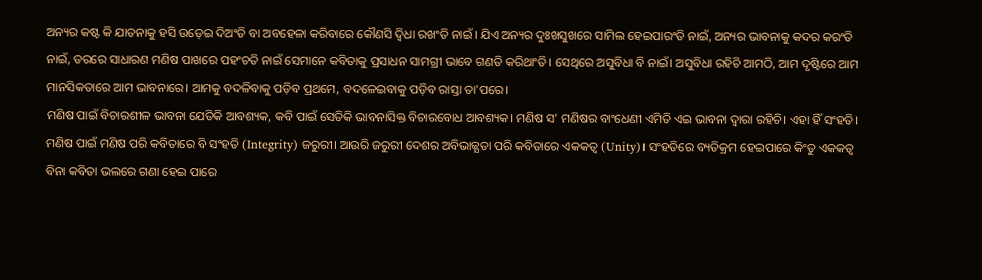ଅନ୍ୟର କଷ୍ଟ କି ଯାତନାକୁ ହସି ଉଡ଼େଇ ଦିଅଂତି ବା ଅବହେଳା କରିବାରେ କୌଣସି ଦ୍ୱିଧା ରଖଂତି ନାଇଁ । ଯିଏ ଅନ୍ୟର ଦୁଃଖସୁଖରେ ସାମିଲ ହେଇପାରଂତି ନାଇଁ, ଅନ୍ୟର ଭାବନାକୁ କଦର କରଂତି ନାଇଁ, ଡରରେ ସାଧାରଣ ମଣିଷ ପାଖରେ ପହଂଚତି ନାଇଁ ସେମାନେ କବିତାକୁ ପ୍ରସାଧନ ସାମଗ୍ରୀ ଭାବେ ଗଣତି କରିଥାଂତି। ସେଥିରେ ଅସୁବିଧା ବି ନାଇଁ। ଅସୁବିଧା ରହିଚି ଆମଠି, ଆମ ଦୃଷ୍ଟିରେ ଆମ ମାନସିକତାରେ ଆମ ଭାବନାରେ। ଆମକୁ ବଦଳିବାକୁ ପଡ଼ିବ ପ୍ରଥମେ, ବଦଳେଇବାକୁ ପଡ଼ିବ ରାସ୍ତା ତା'ପରେ।
ମଣିଷ ପାଇଁ ବିଚାରଶୀଳ ଭାବନା ଯେତିକି ଆବଶ୍ୟକ, କବି ପାଇଁ ସେତିକି ଭାବନାସିକ୍ତ ବିଚାରବୋଧ ଆବଶ୍ୟକ। ମଣିଷ ସ' ମଣିଷର ବାଂଧେଣୀ ଏମିତି ଏଇ ଭାବନା ଦ୍ବାରା ରହିଚି। ଏହା ହିଁ ସଂହତି। ମଣିଷ ପାଇଁ ମଣିଷ ପରି କବିତାରେ ବି ସଂହତି (Integrity) ଜରୁରୀ। ଆଉରି ଜରୁରୀ ଦେଶର ଅବିଭାଜ୍ଯତା ପରି କବିତାରେ ଏକକତ୍ବ (Unity)। ସଂହତିରେ ବ୍ୟତିକ୍ରମ ହେଇପାରେ କିଂତୁ ଏକକତ୍ବ ବିନା କବିତା ଭଲରେ ଗଣା ହେଇ ପାରେ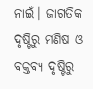ନାଇଁ। ଜାଗତିକ ଦୃଷ୍ଟିରୁ ମଣିଷ ଓ ବକ୍ତବ୍ୟ ଦୃଷ୍ଟିରୁ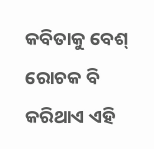କବିତାକୁ ବେଶ୍ ରୋଚକ ବି କରିଥାଏ ଏହି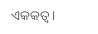ଏକକତ୍ବ।